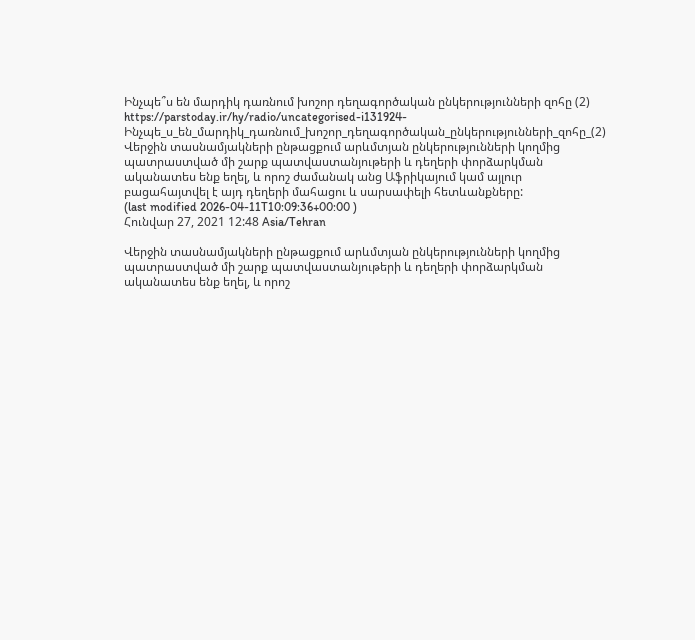Ինչպե՞ս են մարդիկ դառնում խոշոր դեղագործական ընկերությունների զոհը (2)
https://parstoday.ir/hy/radio/uncategorised-i131924-Ինչպե_ս_են_մարդիկ_դառնում_խոշոր_դեղագործական_ընկերությունների_զոհը_(2)
Վերջին տասնամյակների ընթացքում արևմտյան ընկերությունների կողմից պատրաստված մի շարք պատվաստանյութերի և դեղերի փորձարկման ականատես ենք եղել, և որոշ ժամանակ անց Աֆրիկայում կամ այլուր բացահայտվել է այդ դեղերի մահացու և սարսափելի հետևանքները:
(last modified 2026-04-11T10:09:36+00:00 )
Հունվար 27, 2021 12:48 Asia/Tehran

Վերջին տասնամյակների ընթացքում արևմտյան ընկերությունների կողմից պատրաստված մի շարք պատվաստանյութերի և դեղերի փորձարկման ականատես ենք եղել, և որոշ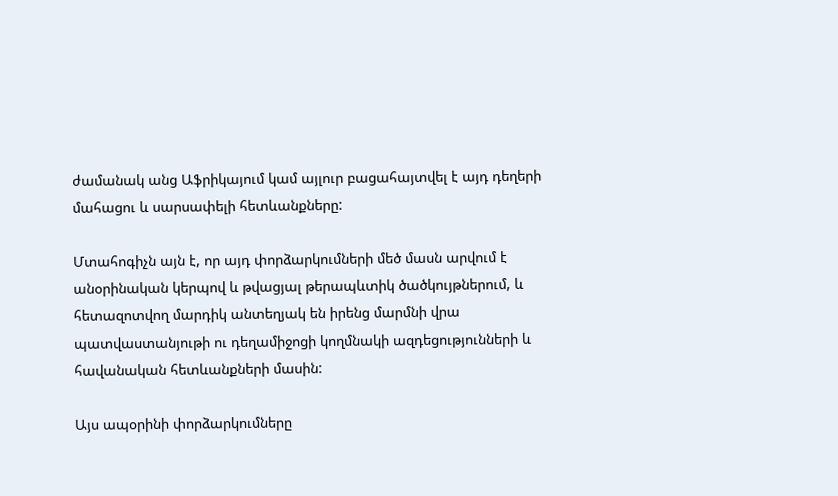ժամանակ անց Աֆրիկայում կամ այլուր բացահայտվել է այդ դեղերի մահացու և սարսափելի հետևանքները:

Մտահոգիչն այն է, որ այդ փորձարկումների մեծ մասն արվում է անօրինական կերպով և թվացյալ թերապևտիկ ծածկույթներում, և հետազոտվող մարդիկ անտեղյակ են իրենց մարմնի վրա պատվաստանյութի ու դեղամիջոցի կողմնակի ազդեցությունների և հավանական հետևանքների մասին:

Այս ապօրինի փորձարկումները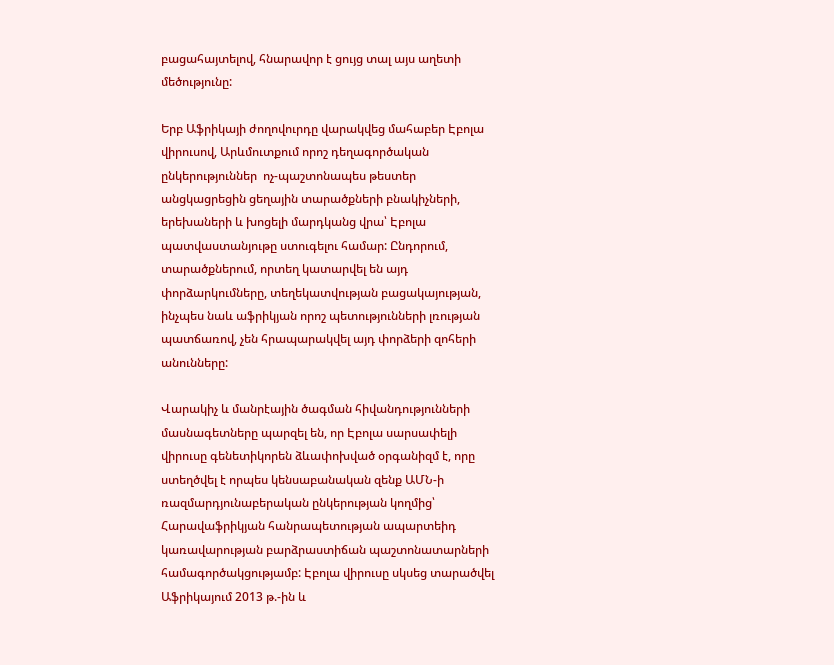բացահայտելով, հնարավոր է ցույց տալ այս աղետի մեծությունը:

Երբ Աֆրիկայի ժողովուրդը վարակվեց մահաբեր Էբոլա վիրուսով, Արևմուտքում որոշ դեղագործական ընկերություններ  ոչ-պաշտոնապես թեստեր անցկացրեցին ցեղային տարածքների բնակիչների, երեխաների և խոցելի մարդկանց վրա՝ Էբոլա պատվաստանյութը ստուգելու համար: Ընդորում, տարածքներում, որտեղ կատարվել են այդ փորձարկումները, տեղեկատվության բացակայության, ինչպես նաև աֆրիկյան որոշ պետությունների լռության պատճառով, չեն հրապարակվել այդ փորձերի զոհերի անունները:

Վարակիչ և մանրէային ծագման հիվանդությունների մասնագետները պարզել են, որ Էբոլա սարսափելի վիրուսը գենետիկորեն ձևափոխված օրգանիզմ է, որը ստեղծվել է որպես կենսաբանական զենք ԱՄՆ-ի ռազմարդյունաբերական ընկերության կողմից՝ Հարավաֆրիկյան հանրապետության ապարտեիդ կառավարության բարձրաստիճան պաշտոնատարների համագործակցությամբ: Էբոլա վիրուսը սկսեց տարածվել Աֆրիկայում 2013 թ.-ին և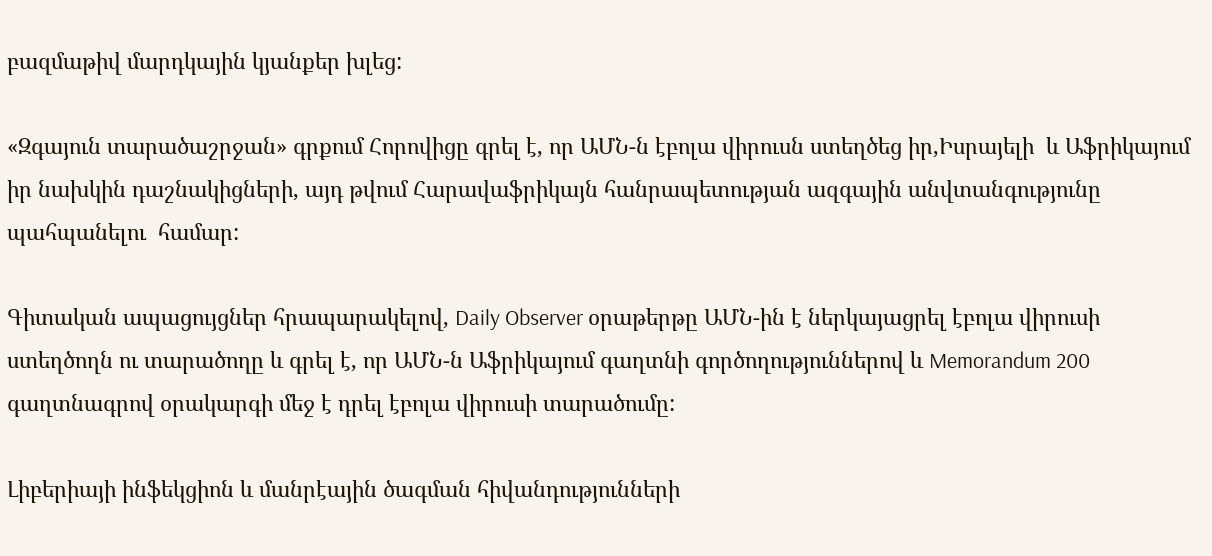բազմաթիվ մարդկային կյանքեր խլեց:

«Զգայուն տարածաշրջան» գրքում Հորովիցը գրել է, որ ԱՄՆ-ն էբոլա վիրուսն ստեղծեց իր,Իսրայելի  և Աֆրիկայում իր նախկին դաշնակիցների, այդ թվում Հարավաֆրիկայն հանրապետության ազգային անվտանգությունը պահպանելու  համար:

Գիտական ապացույցներ հրապարակելով, Daily Observer օրաթերթը ԱՄՆ-ին է ներկայացրել էբոլա վիրուսի ստեղծողն ու տարածողը և գրել է, որ ԱՄՆ-ն Աֆրիկայում գաղտնի գործողություններով և Memorandum 200 գաղտնագրով օրակարգի մեջ է դրել էբոլա վիրուսի տարածումը:

Լիբերիայի ինֆեկցիոն և մանրէային ծագման հիվանդությունների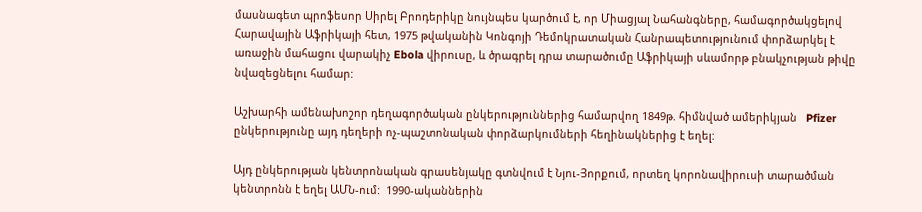մասնագետ պրոֆեսոր Սիրել Բրոդերիկը նույնպես կարծում է, որ Միացյալ Նահանգները, համագործակցելով Հարավային Աֆրիկայի հետ, 1975 թվականին Կոնգոյի Դեմոկրատական Հանրապետությունում փորձարկել է առաջին մահացու վարակիչ Ebola վիրուսը, և ծրագրել դրա տարածումը Աֆրիկայի սևամորթ բնակչության թիվը նվազեցնելու համար:

Աշխարհի ամենախոշոր դեղագործական ընկերություններից համարվող 1849թ. հիմնված ամերիկյան   Pfizer ընկերությունը այդ դեղերի ոչ-պաշտոնական փորձարկումների հեղինակներից է եղել:

Այդ ընկերության կենտրոնական գրասենյակը գտնվում է Նյու-Յորքում, որտեղ կորոնավիրուսի տարածման կենտրոնն է եղել ԱՄՆ-ում:  1990-ականներին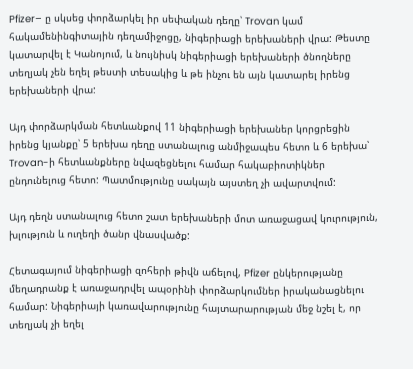Pfizer– ը սկսեց փորձարկել իր սեփական դեղը՝ Trovan կամ հակամենինգիտային դեղամիջոցը, նիգերիացի երեխաների վրա: Թեստը կատարվել է Կանոյում, և նույնիսկ նիգերիացի երեխաների ծնողները տեղյակ չեն եղել թեստի տեսակից և թե ինչու են այն կատարել իրենց երեխաների վրա:

Այդ փորձարկման հետևանքով 11 նիգերիացի երեխաներ կորցրեցին իրենց կյանքը՝ 5 երեխա դեղը ստանալուց անմիջապես հետո և 6 երեխա՝ Trovan-ի հետևանքները նվազեցնելու համար հակաբիոտիկներ ընդունելուց հետո: Պատմությունը սակայն այստեղ չի ավարտվում:

Այդ դեղն ստանալուց հետո շատ երեխաների մոտ առաջացավ կուրություն, խլություն և ուղեղի ծանր վնասվածք:

Հետագայում նիգերիացի զոհերի թիվն աճելով, Pfizer ընկերությանը մեղադրանք է առաջադրվել ապօրինի փորձարկումներ իրականացնելու համար: Նիգերիայի կառավարությունը հայտարարության մեջ նշել է, որ տեղյակ չի եղել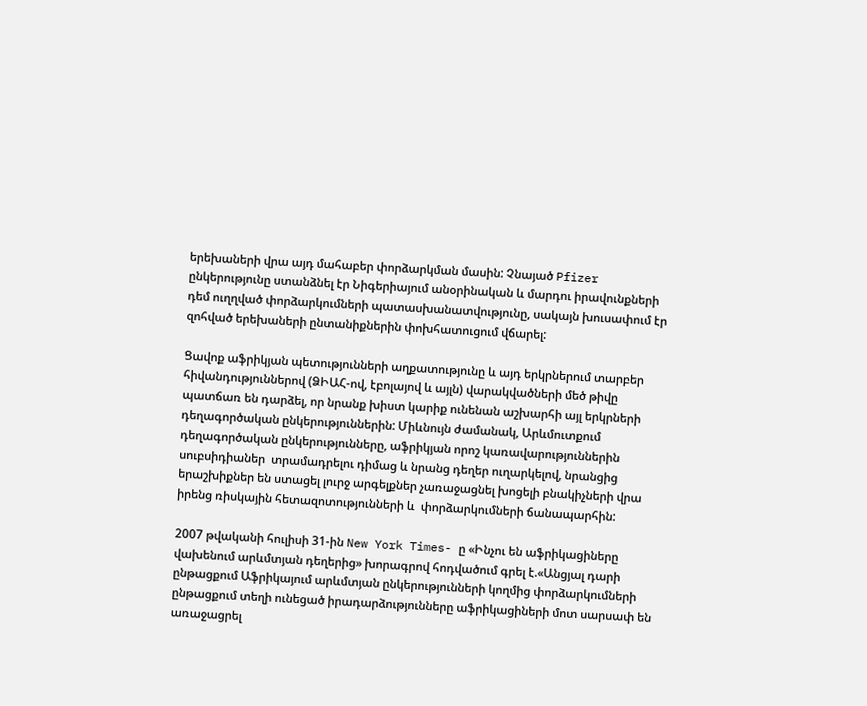երեխաների վրա այդ մահաբեր փորձարկման մասին: Չնայած Pfizer ընկերությունը ստանձնել էր Նիգերիայում անօրինական և մարդու իրավունքների դեմ ուղղված փորձարկումների պատասխանատվությունը, սակայն խուսափում էր զոհված երեխաների ընտանիքներին փոխհատուցում վճարել:

Ցավոք աֆրիկյան պետությունների աղքատությունը և այդ երկրներում տարբեր հիվանդություններով (ՁԻԱՀ-ով, էբոլայով և այլն) վարակվածների մեծ թիվը պատճառ են դարձել, որ նրանք խիստ կարիք ունենան աշխարհի այլ երկրների դեղագործական ընկերություններին: Միևնույն ժամանակ, Արևմուտքում դեղագործական ընկերությունները, աֆրիկյան որոշ կառավարություններին սուբսիդիաներ  տրամադրելու դիմաց և նրանց դեղեր ուղարկելով, նրանցից երաշխիքներ են ստացել լուրջ արգելքներ չառաջացնել խոցելի բնակիչների վրա իրենց ռիսկային հետազոտությունների և  փորձարկումների ճանապարհին:

2007 թվականի հուլիսի 31-ին New York Times- ը «Ինչու են աֆրիկացիները վախենում արևմտյան դեղերից» խորագրով հոդվածում գրել է.«Անցյալ դարի ընթացքում Աֆրիկայում արևմտյան ընկերությունների կողմից փորձարկումների ընթացքում տեղի ունեցած իրադարձությունները աֆրիկացիների մոտ սարսափ են առաջացրել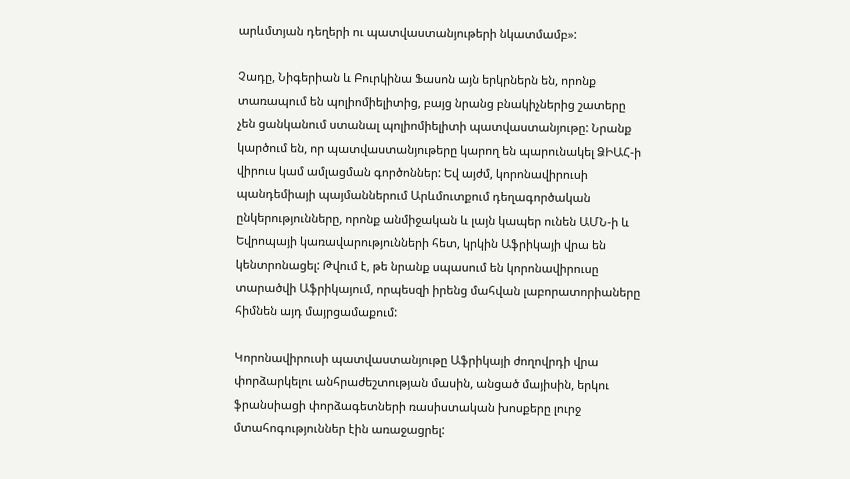արևմտյան դեղերի ու պատվաստանյութերի նկատմամբ»:

Չադը, Նիգերիան և Բուրկինա Ֆասոն այն երկրներն են, որոնք տառապում են պոլիոմիելիտից, բայց նրանց բնակիչներից շատերը չեն ցանկանում ստանալ պոլիոմիելիտի պատվաստանյութը: Նրանք կարծում են, որ պատվաստանյութերը կարող են պարունակել ՁԻԱՀ-ի վիրուս կամ ամլացման գործոններ: Եվ այժմ, կորոնավիրուսի պանդեմիայի պայմաններում Արևմուտքում դեղագործական ընկերությունները, որոնք անմիջական և լայն կապեր ունեն ԱՄՆ-ի և Եվրոպայի կառավարությունների հետ, կրկին Աֆրիկայի վրա են կենտրոնացել: Թվում է, թե նրանք սպասում են կորոնավիրուսը տարածվի Աֆրիկայում, որպեսզի իրենց մահվան լաբորատորիաները հիմնեն այդ մայրցամաքում:

Կորոնավիրուսի պատվաստանյութը Աֆրիկայի ժողովրդի վրա փորձարկելու անհրաժեշտության մասին, անցած մայիսին, երկու ֆրանսիացի փորձագետների ռասիստական խոսքերը լուրջ մտահոգություններ էին առաջացրել: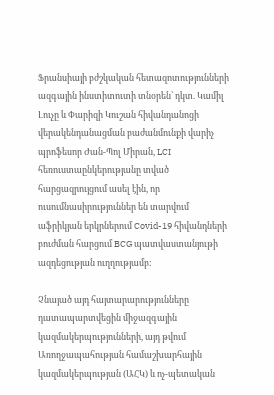Ֆրանսիայի բժշկական հետազոտությունների ազգային ինստիտուտի տնօրեն՝ դկտ. Կամիլ Լուչը և Փարիզի Կուշան հիվանդանոցի վերակենդանացման բաժանմունքի վարիչ պրոֆեսոր Ժան-Պոլ Միրան, LCI հեռուստաընկերությանը տված հարցազրույցում ասել էին, որ ուսումնասիրություններ են տարվում աֆրիկյան երկրներում Covid-19 հիվանդների բուժման հարցում BCG պատվաստանյութի ազդեցության ուղղությամբ:

Չնայած այդ հայտարարությունները դատապարտվեցին միջազգային կազմակերպությունների, այդ թվում Առողջապահության համաշխարհային կազմակերպության (ԱՀԿ) և ոչ-պետական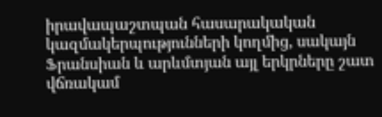իրավապաշտպան հասարակական կազմակերպությունների կողմից, սակայն Ֆրանսիան և արևմտյան այլ երկրները շատ վճռակամ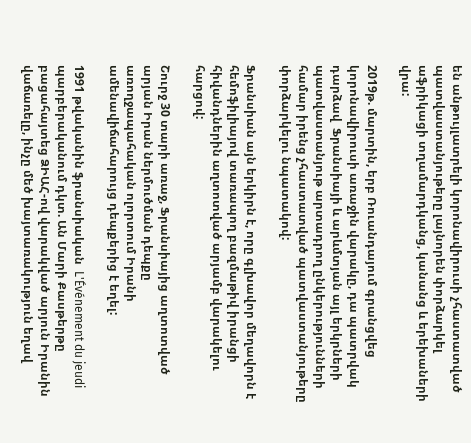են անթույլատրելի կորոնավիրուսի չհաստատված պատվաստանյութերը լայնորեն փորձարկել աֆրիկացի տղամարդկանց, կանանց և երեխաների վրա:

2019թ. մարտին, երբ Ռուանդայում գրանցվեց կորոնավիրուսի առաջին վարակը, դա պատրվակ դարձավ  Ֆրանսիայի և արևմտյան այլ երկրների պատվաստանյութ արտադրող ընկերությունների համար իրենց չհաստատված պատվաստանյութերը փորձարկելու նպատակով:

Ֆրանսիան այն երկիրն է, որը գլխավոր մեղավորն է հեմոֆիլիայով տառապող բազմաթիվ իրանցի հիվանդներին աղտոտված արյամբ վարակելու հարցով:

Շուրջ 30 տարի առաջ, Ֆրանսիայից աղտոտված արյան Իրան ներմուծման դեպքը առողջապահական ոլորտում Իրանի ամենավիճահարույց դեպքերից է եղել:

1991 թվականին ֆրանսիական  L'Événement du jeudi պարբերականում դկտ. Ան Մարի Քասթերթը բացահայտեց ՁԻԱՀ-ով վարակված արյուն Իրանին վաճառելը, ինչը մեծ խայտառակություն եղավ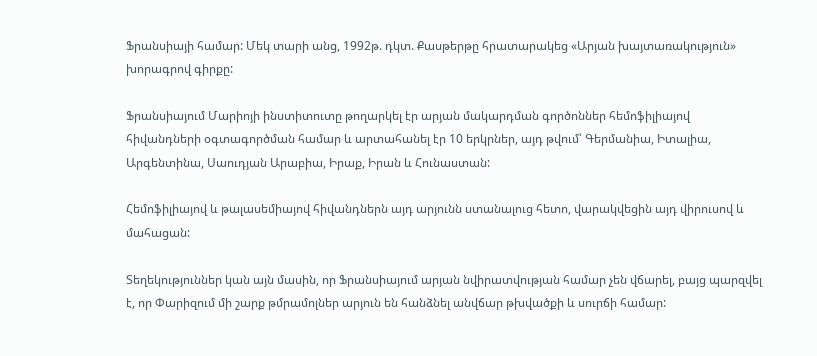Ֆրանսիայի համար: Մեկ տարի անց, 1992թ. դկտ. Քասթերթը հրատարակեց «Արյան խայտառակություն» խորագրով գիրքը:

Ֆրանսիայում Մարիոյի ինստիտուտը թողարկել էր արյան մակարդման գործոններ հեմոֆիլիայով հիվանդների օգտագործման համար և արտահանել էր 10 երկրներ, այդ թվում՝ Գերմանիա, Իտալիա, Արգենտինա, Սաուդյան Արաբիա, Իրաք, Իրան և Հունաստան:

Հեմոֆիլիայով և թալասեմիայով հիվանդներն այդ արյունն ստանալուց հետո, վարակվեցին այդ վիրուսով և մահացան:

Տեղեկություններ կան այն մասին, որ Ֆրանսիայում արյան նվիրատվության համար չեն վճարել, բայց պարզվել է, որ Փարիզում մի շարք թմրամոլներ արյուն են հանձնել անվճար թխվածքի և սուրճի համար: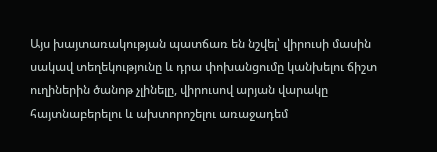Այս խայտառակության պատճառ են նշվել՝ վիրուսի մասին սակավ տեղեկությունը և դրա փոխանցումը կանխելու ճիշտ ուղիներին ծանոթ չլինելը, վիրուսով արյան վարակը հայտնաբերելու և ախտորոշելու առաջադեմ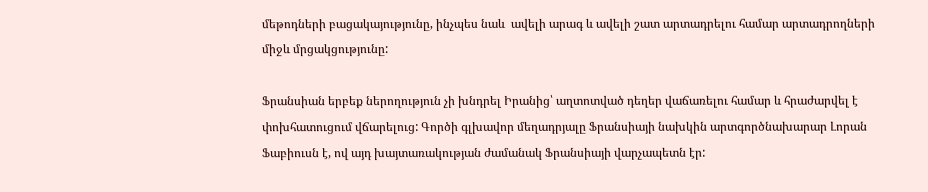մեթոդների բացակայությունը, ինչպես նաև  ավելի արագ և ավելի շատ արտադրելու համար արտադրողների միջև մրցակցությունը:

Ֆրանսիան երբեք ներողություն չի խնդրել Իրանից՝ աղտոտված դեղեր վաճառելու համար և հրաժարվել է փոխհատուցում վճարելուց: Գործի գլխավոր մեղադրյալը Ֆրանսիայի նախկին արտգործնախարար Լորան Ֆաբիուսն է, ով այդ խայտառակության ժամանակ Ֆրանսիայի վարչապետն էր: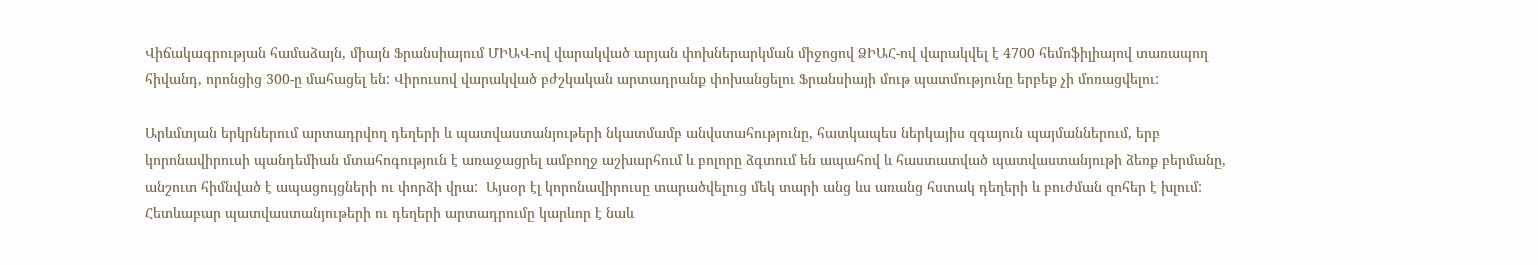Վիճակագրության համաձայն, միայն Ֆրանսիայում ՄԻԱՎ-ով վարակված արյան փոխներարկման միջոցով ՁԻԱՀ-ով վարակվել է 4700 հեմոֆիլիայով տառապող հիվանդ, որոնցից 300-ը մահացել են: Վիրուսով վարակված բժշկական արտադրանք փոխանցելու Ֆրանսիայի մութ պատմությունը երբեք չի մոռացվելու:

Արևմտյան երկրներում արտադրվող դեղերի և պատվաստանյութերի նկատմամբ անվստահությունը, հատկապես ներկայիս զգայուն պայմաններում, երբ կորոնավիրուսի պանդեմիան մտահոգություն է առաջացրել ամբողջ աշխարհում և բոլորը ձգտում են ապահով և հաստատված պատվաստանյութի ձեռք բերմանը, անշուտ հիմնված է ապացույցների ու փորձի վրա:  Այսօր էլ կորոնավիրուսը տարածվելուց մեկ տարի անց ևս առանց հստակ դեղերի և բուժման զոհեր է խլում: Հետևաբար պատվաստանյութերի ու դեղերի արտադրումը կարևոր է նաև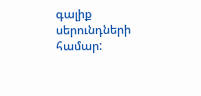գալիք սերունդների համար: